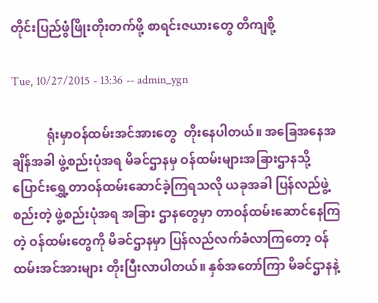တိုင်းပြည်ဖွံဖြိုးတိုးတက်ဖို့ စာရင်းဇယားတွေ တိကျစို့

Tue, 10/27/2015 - 13:36 -- admin_ygn

           ရုံးမှာဝန်ထမ်းအင်အားတွေ  တိုးနေပါတယ်။ အခြေအနေအချိန်အခါ ဖွဲ့စည်းပုံအရ မိခင်ဌာနမှ ဝန်ထမ်းများအခြားဌာနသို့ ပြောင်းရွှေ့တာဝန်ထမ်းဆောင်ခဲ့ကြရသလို ယခုအခါ ပြန်လည်ဖွဲ့စည်းတဲ့ ဖွဲ့စည်းပုံအရ အခြား ဌာနတွေမှာ တာဝန်ထမ်းဆောင်နေကြတဲ့ ဝန်ထမ်းတွေကို မိခင်ဌာနမှာ ပြန်လည်လက်ခံလာကြတော့ ဝန်ထမ်းအင်အားများ တိုးပြီးလာပါတယ်။ နှစ်အတော်ကြာ မိခင်ဌာနနဲ့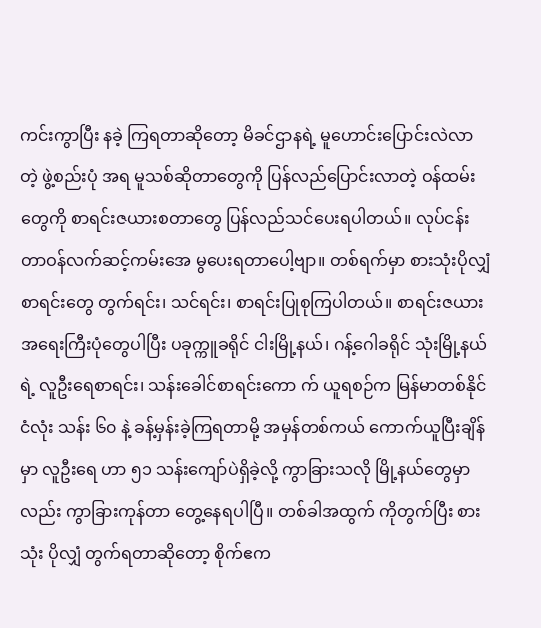ကင်းကွာပြီး နခဲ့ ကြရတာဆိုတော့ မိခင်ဌာနရဲ့ မူဟောင်းပြောင်းလဲလာတဲ့ ဖွဲ့စည်းပုံ အရ မူသစ်ဆိုတာတွေကို ပြန်လည်ပြောင်းလာတဲ့ ဝန်ထမ်းတွေကို စာရင်းဇယားစတာတွေ ပြန်လည်သင်ပေးရပါတယ်။ လုပ်ငန်းတာဝန်လက်ဆင့်ကမ်းအေ မွပေးရတာပေါ့ဗျာ။ တစ်ရက်မှာ စားသုံးပိုလျှံစာရင်းတွေ တွက်ရင်း၊ သင်ရင်း၊ စာရင်းပြုစုကြပါတယ်။ စာရင်းဇယား အရေးကြီးပုံတွေပါပြီး ပခုက္ကူခရိုင် ငါးမြို့နယ်၊ ဂန့်ဂေါခရိုင် သုံးမြို့နယ်ရဲ့ လူဦးရေစာရင်း၊ သန်းခေါင်စာရင်းကော က် ယူရစဉ်က မြန်မာတစ်နိုင်ငံလုံး သန်း ၆၀ နဲ့ ခန့်မှန်းခဲ့ကြရတာမို့ အမှန်တစ်ကယ် ကောက်ယူပြီးချိန်မှာ လူဦးရေ ဟာ ၅၁ သန်းကျော်ပဲရှိခဲ့လို့ ကွာခြားသလို မြို့နယ်တွေမှာလည်း ကွာခြားကုန်တာ တွေ့နေရပါပြီ။ တစ်ခါအထွက် ကိုတွက်ပြီး စားသုံး ပိုလျှံ တွက်ရတာဆိုတော့ စိုက်ဧက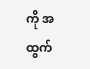ကို အထွက်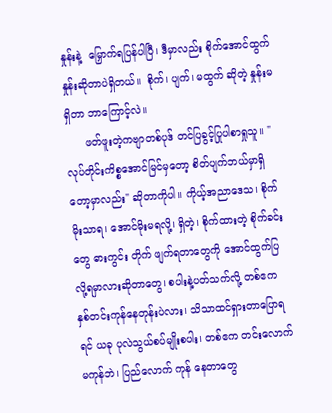နှုန်းနဲ့  မြှောက်ရပြန်ပါပြီ၊ ဒီမှာလည်း စိုက်အောင်ထွက်နှုန်းဆိုတာပဲရှိတယ်။  စိုက်၊ ပျက်၊ မထွက် ဆိုတဲ့ နှုန်းမရှိတာ ဘာကြောင့်လဲ။
      ဖတ်ဖူးတဲ့ကဗျာတစ်ပုဒ် တင်ပြခွင့်ပြုပါစာရှုသူ။ "လုပ်တိုင်းကိစ္စအောင်မြင်မှတော့ စိတ်ပျက်ဘယ်မှာရှိတော့မှာလည်း" ဆိုတာကိုပါ။ ကိုယ့်အညာဒေသ၊ စိုက်မိုးသာရ၊ အောင်မိုးမရလို့၊ ရှိတဲ့၊ စိုက်ထားတဲ့ စိုက်ခင်းတွေ ဓားကွင်း တိုက် ဖျက်ရတာတွေကို အောင်ထွက်ပြလို့ရမှာလားဆိုတာတွေ၊ စပါးနဲ့ပတ်သက်လို့ တစ်ဧက နှစ်တင်းကုန်နေတုန်းပဲလား၊ သိသာထင်ရှားတာပြောရရင် ယခု ပုလဲသွယ်စပ်မျိုးစပါး၊ တစ်ဧက တင်းလောက်မကုန်ဘဲ၊ ပြည်လောက် ကုန် နေတာတွေ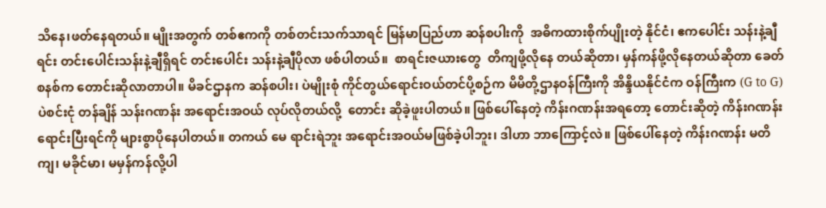သိနေ၊ဖတ်နေရတယ်။ မျိုးအတွက် တစ်ဧကကို တစ်တင်းသက်သာရင် မြန်မာပြည်ဟာ ဆန်စပါးကို  အဓိကထားစိုက်ပျိုးတဲ့ နိုင်ငံ၊ ဧကပေါင်း သန်းနဲ့ချီရင်း တင်းပေါင်းသန်းနဲ့ချီရှိရင် တင်းပေါင်း သန်းနဲ့ချီပိုလာ ဖစ်ပါတယ်။  စာရင်းဇယားတွေ  တိကျဖို့လိုနေ တယ်ဆိုတာ၊ မှန်ကန်ဖို့လိုနေတယ်ဆိုတာ ခေတ်စနစ်က တောင်းဆိုလာတာပါ။ မိခင်ဌာနက ဆန်စပါး၊ ပဲမျိုးစုံ ကိုင်တွယ်ရောင်းဝယ်တင်ပို့စဉ်က မိမိတို့ဌာနဝန်ကြီးကို အိန္ဒိယနိုင်ငံက ဝန်ကြီးက (G to G) ပဲစင်းငုံ တန်ချိန် သန်းဂဏန်း အရောင်းအဝယ် လုပ်လိုတယ်လို့  တောင်း ဆိုခဲ့ဖူးပါတယ်။ ဖြစ်ပေါ်နေတဲ့ ကိန်းဂဏန်းအရတော့ တောင်းဆိုတဲ့ ကိန်းဂဏန်း ရောင်းပြီးရင်ကို များစွာပိုနေပါတယ်။ တကယ် မေ ရာင်းရဲဘူး အရောင်းအဝယ်မဖြစ်ခဲ့ပါဘူး၊ ဒါဟာ ဘာကြောင့်လဲ။ ဖြစ်ပေါ်နေတဲ့ ကိန်းဂဏန်း မတိကျ၊ မခိုင်မာ၊ မမှန်ကန်လို့ပါ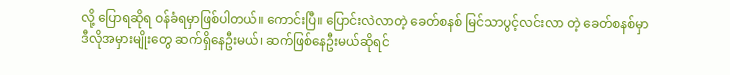လို့ ပြောရဆိုရ ဝန်ခံရမှာဖြစ်ပါတယ်။ ကောင်းပြီ။ ပြောင်းလဲလာတဲ့ ခေတ်စနစ် မြင်သာပွင့်လင်းလာ တဲ့ ခေတ်စနစ်မှာ ဒီလိုအမှားမျိုးတွေ ဆက်ရှိနေဦးမယ်၊ ဆက်ဖြစ်နေဦးမယ်ဆိုရင်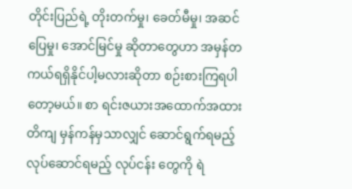တိုင်းပြည်ရဲ့ တိုးတက်မှု၊ ခေတ်မီမှု၊ အဆင်ပြေမှု၊ အောင်မြင်မှု ဆိုတာတွေဟာ အမှန်တကယ်ရရှိနိုင်ပါ့မလားဆိုတာ စဉ်းစားကြရပါတော့မယ်။ စာ ရင်းဇယားအထောက်အထား  တိကျ မှန်ကန်မှသာလျှင် ဆောင်ရွက်ရမည့် လုပ်ဆောင်ရမည့် လုပ်ငန်း တွေကို ရဲ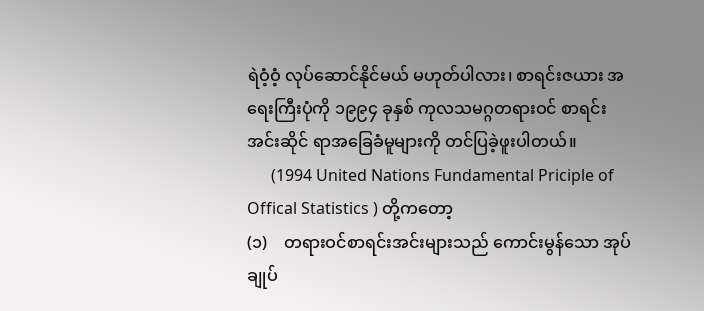ရဲဝံ့ဝံ့ လုပ်ဆောင်နိုင်မယ် မဟုတ်ပါလား၊ စာရင်းဇယား အရေးကြီးပုံကို ၁၉၉၄ ခုနှစ် ကုလသမဂ္ဂတရားဝင် စာရင်း အင်းဆိုင် ရာအခြေခံမူများကို တင်ပြခဲ့ဖူးပါတယ်။
      (1994 United Nations Fundamental Priciple of Offical Statistics ) တို့ကတော့
(၁)    တရားဝင်စာရင်းအင်းများသည် ကောင်းမွန်သော အုပ်ချုပ်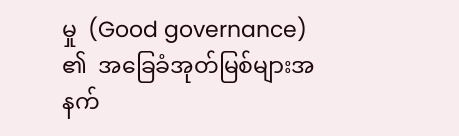မှု  (Good governance) ၏  အခြေခံအုတ်မြစ်များအနက်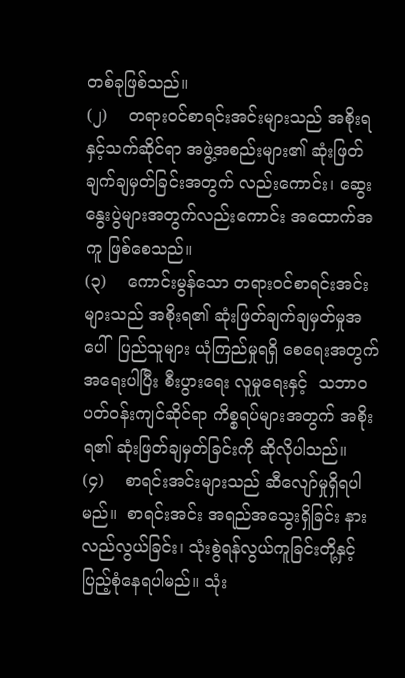တစ်ခုဖြစ်သည်။
(၂)    တရားဝင်စာရင်းအင်းများသည် အစိုးရနှင့်သက်ဆိုင်ရာ အဖွဲ့အစည်းများ၏ ဆုံးဖြတ်ချက်ချမှတ်ခြင်းအတွက် လည်းကောင်း၊ ဆွေးနွေးပွဲများအတွက်လည်းကောင်း အထောက်အကူ ဖြစ်စေသည်။
(၃)    ကောင်းမွန်သော တရားဝင်စာရင်းအင်းများသည် အစိုးရ၏ ဆုံးဖြတ်ချက်ချမှတ်မှုအပေါ်  ပြည်သူများ ယုံကြည်မှုရရှိ စေရေးအတွက် အရေးပါပြီး စီးပွားရေး လူမှုရေးနှင့်  သဘာဝပတ်ဝန်းကျင်ဆိုင်ရာ ကိစ္စရပ်များအတွက် အစိုးရ၏ ဆုံးဖြတ်ချမှတ်ခြင်းကို ဆိုလိုပါသည်။
(၄)    စာရင်းအင်းများသည် ဆီလျော်မှုရှိရပါမည်။  စာရင်းအင်း အရည်အသွေးရှိခြင်း နားလည်လွယ်ခြင်း၊ သုံးစွဲရန်လွယ်ကူခြင်းတို့နှင့် ပြည့်စုံနေရပါမည်။ သုံး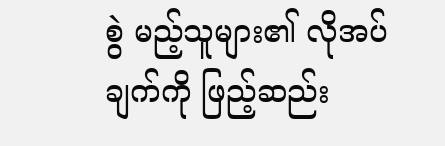စွဲ မည့်သူများ၏ လိုအပ်ချက်ကို ဖြည့်ဆည်း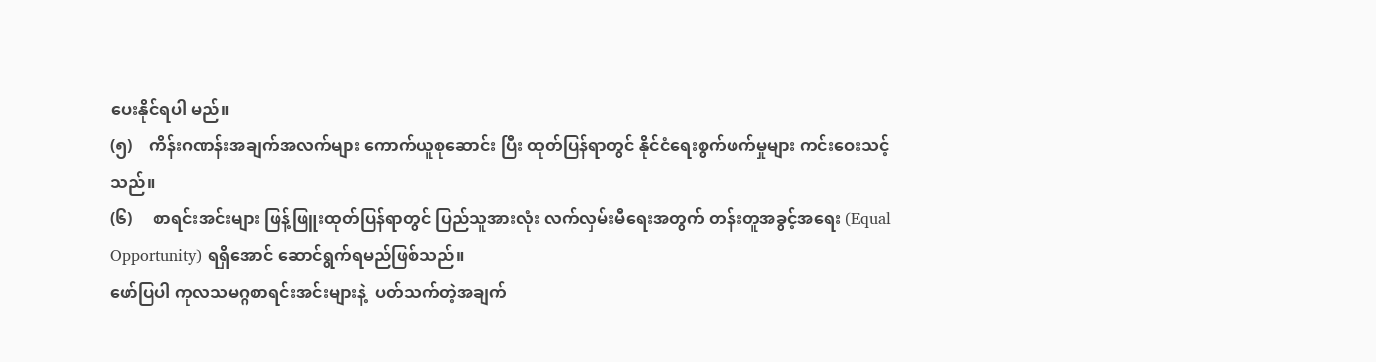ပေးနိုင်ရပါ မည်။
(၅)    ကိန်းဂဏန်းအချက်အလက်များ ကောက်ယူစုဆောင်း ပြီး ထုတ်ပြန်ရာတွင် နိုင်ငံရေးစွက်ဖက်မှုများ ကင်းဝေးသင့်သည်။
(၆)     စာရင်းအင်းများ ဖြန့်ဖြူးထုတ်ပြန်ရာတွင် ပြည်သူအားလုံး လက်လှမ်းမီရေးအတွက် တန်းတူအခွင့်အရေး (Equal Opportunity) ရရှိအောင် ဆောင်ရွက်ရမည်ဖြစ်သည်။
ဖော်ပြပါ ကုလသမဂ္ဂစာရင်းအင်းများနဲ့  ပတ်သက်တဲ့အချက်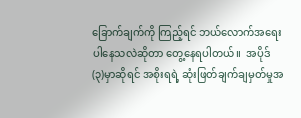ခြောက်ချက်ကို ကြည့်ရင် ဘယ်လောက်အရေးပါနေသလဲဆိုတာ တွေ့နေရပါတယ်။  အပိုဒ်(၃)မှာဆိုရင် အစိုးရရဲ့ ဆုံးဖြတ်ချက်ချမှတ်မှုအ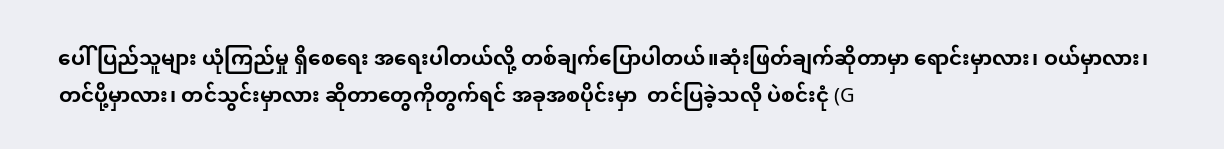ပေါ် ပြည်သူများ ယုံကြည်မှု ရှိစေရေး အရေးပါတယ်လို့ တစ်ချက်ပြောပါတယ်။ဆုံးဖြတ်ချက်ဆိုတာမှာ ရောင်းမှာလား၊ ဝယ်မှာလား၊ တင်ပို့မှာလား၊ တင်သွင်းမှာလား ဆိုတာတွေကိုတွက်ရင် အခုအစပိုင်းမှာ  တင်ပြခဲ့သလို ပဲစင်းငုံ (G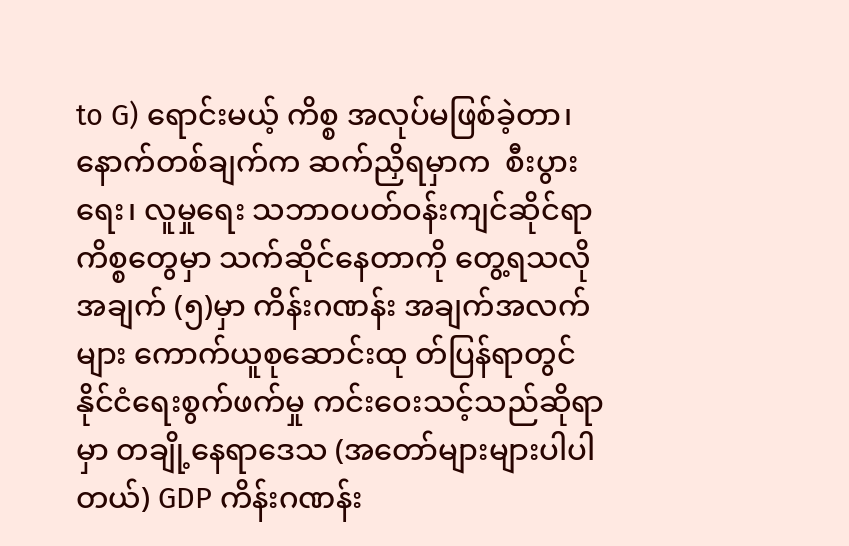to G) ရောင်းမယ့် ကိစ္စ အလုပ်မဖြစ်ခဲ့တာ၊ နောက်တစ်ချက်က ဆက်ညှိရမှာက  စီးပွားရေး၊ လူမှုရေး သဘာဝပတ်ဝန်းကျင်ဆိုင်ရာ ကိစ္စတွေမှာ သက်ဆိုင်နေတာကို တွေ့ရသလို အချက် (၅)မှာ ကိန်းဂဏန်း အချက်အလက်များ ကောက်ယူစုဆောင်းထု တ်ပြန်ရာတွင် နိုင်ငံရေးစွက်ဖက်မှု ကင်းဝေးသင့်သည်ဆိုရာမှာ တချို့နေရာဒေသ (အတော်များများပါပါတယ်) GDP ကိန်းဂဏန်း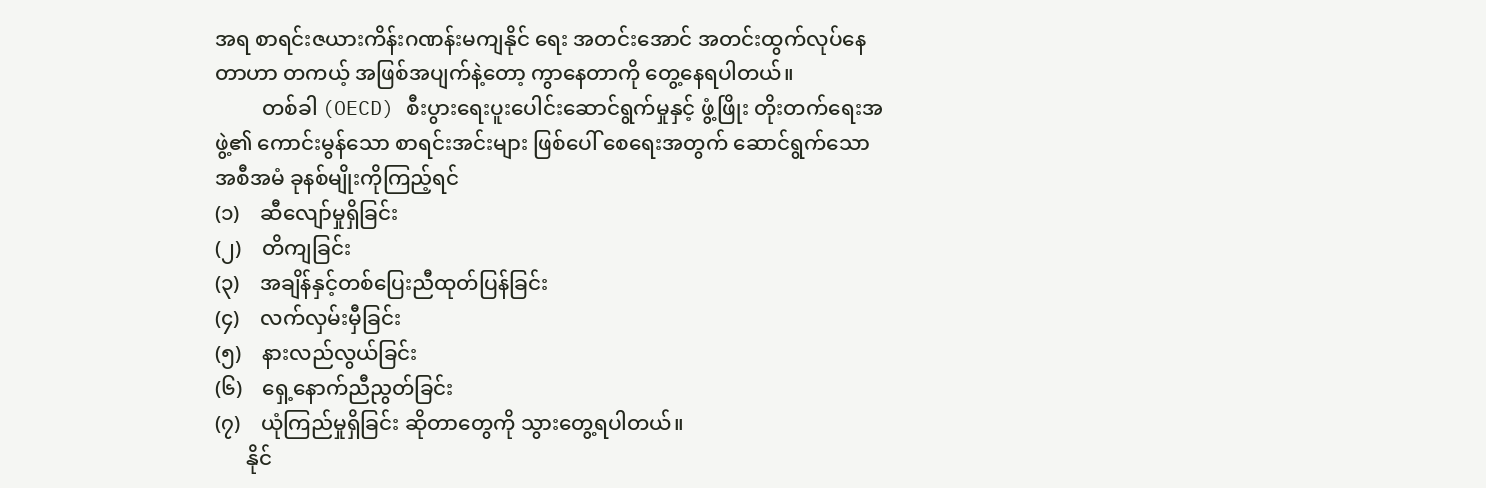အရ စာရင်းဇယားကိန်းဂဏန်းမကျနိုင် ရေး အတင်းအောင် အတင်းထွက်လုပ်နေတာဟာ တကယ့် အဖြစ်အပျက်နဲ့တော့ ကွာနေတာကို တွေ့နေရပါတယ်။
         တစ်ခါ (OECD) စီးပွားရေးပူးပေါင်းဆောင်ရွက်မှုနှင့် ဖွံ့ဖြိုး တိုးတက်ရေးအဖွဲ့၏ ကောင်းမွန်သော စာရင်းအင်းများ ဖြစ်ပေါ် စေရေးအတွက် ဆောင်ရွက်သော အစီအမံ ခုနစ်မျိုးကိုကြည့်ရင်
(၁)    ဆီလျော်မှုရှိခြင်း
(၂)    တိကျခြင်း
(၃)    အချိန်နှင့်တစ်ပြေးညီထုတ်ပြန်ခြင်း
(၄)    လက်လှမ်းမှီခြင်း
(၅)    နားလည်လွယ်ခြင်း
(၆)    ရှေ့နောက်ညီညွတ်ခြင်း
(၇)    ယုံကြည်မှုရှိခြင်း ဆိုတာတွေကို သွားတွေ့ရပါတယ်။
      နိုင်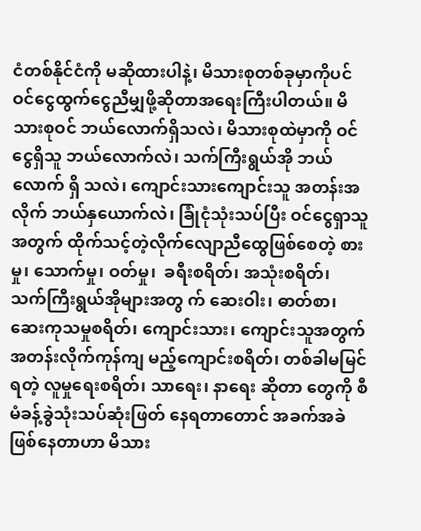ငံတစ်နိုင်ငံကို မဆိုထားပါနဲ့၊ မိသားစုတစ်ခုမှာကိုပင် ဝင်ငွေထွက်ငွေညီမျှဖို့ဆိုတာအရေးကြီးပါတယ်။ မိသားစုဝင် ဘယ်လောက်ရှိသလဲ၊ မိသားစုထဲမှာကို ဝင်ငွေရှိသူ ဘယ်လောက်လဲ၊ သက်ကြီးရွယ်အို ဘယ်လောက် ရှိ သလဲ၊ ကျောင်းသားကျောင်းသူ အတန်းအလိုက် ဘယ်နှယောက်လဲ၊ ခြုံငုံသုံးသပ်ပြီး ဝင်ငွေရှာသူအတွက် ထိုက်သင့်တဲ့လိုက်လျောညီထွေဖြစ်စေတဲ့ စားမှု၊ သောက်မှု၊ ဝတ်မှု၊  ခရီးစရိတ်၊ အသုံးစရိတ်၊ သက်ကြီးရွယ်အိုများအတွ က် ဆေးဝါး၊ ဓာတ်စာ၊ ဆေးကုသမှုစရိတ်၊ ကျောင်းသား၊ ကျောင်းသူအတွက် အတန်းလိုက်ကုန်ကျ မည့်ကျောင်းစရိတ်၊ တစ်ခါမမြင်ရတဲ့ လူမှုရေးစရိတ်၊ သာရေး၊ နာရေး ဆိုတာ တွေကို စီမံခန့်ခွဲသုံးသပ်ဆုံးဖြတ် နေရတာတောင် အခက်အခဲဖြစ်နေတာဟာ မိသား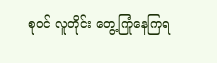စုဝင် လူတိုင်း တွေ့ကြုံနေကြရ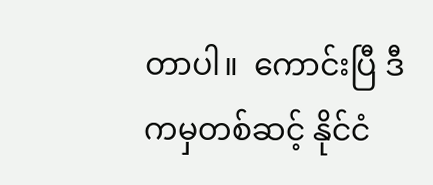တာပါ။  ကောင်းပြီ ဒီကမှတစ်ဆင့် နိုင်ငံ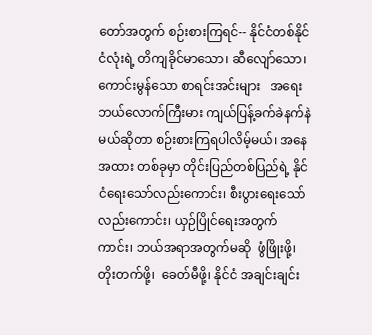တော်အတွက် စဉ်းစားကြရင်-- နိုင်ငံတစ်နိုင်ငံလုံးရဲ့ တိကျခိုင်မာသော၊ ဆီလျော်သော၊ ကောင်းမွန်သော စာရင်းအင်းများ   အရေး ဘယ်လောက်ကြီးမား ကျယ်ပြန့်ခက်ခဲနက်နဲမယ်ဆိုတာ စဉ်းစားကြရပါလိမ့်မယ်၊ အနေအထား တစ်ခုမှာ တိုင်းပြည်တစ်ပြည်ရဲ့ နိုင်ငံရေးသော်လည်းကောင်း၊ စီးပွားရေးသော်လည်းကောင်း၊ ယှဉ်ပြိုင်ရေးအတွက် ကာင်း၊ ဘယ်အရာအတွက်မဆို  ဖွံဖြိုးဖို့၊ တိုးတက်ဖို့၊  ခေတ်မီဖို့၊ နိုင်ငံ အချင်းချင်း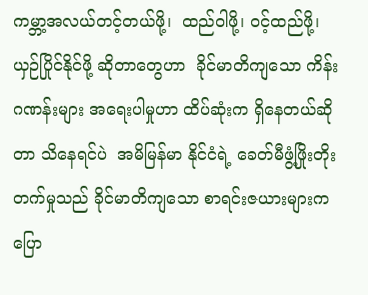ကမ္ဘာ့အလယ်တင့်တယ်ဖို့၊  ထည်ဝါဖို့၊ ဝင့်ထည်ဖို့၊ ယှဉ်ပြိုင်နိုင်ဖို့ ဆိုတာတွေဟာ  ခိုင်မာတိကျသော ကိန်းဂဏန်းများ အရေးပါမှုဟာ ထိပ်ဆုံးက ရှိနေတယ်ဆိုတာ သိနေရင်ပဲ  အမိမြန်မာ နိုင်ငံရဲ့ ခေတ်မီဖွံ့ဖြိုးတိုးတက်မှုသည် ခိုင်မာတိကျသော စာရင်းဇယားများက ပြော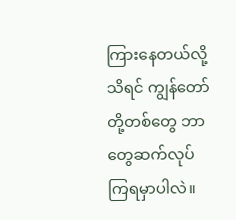ကြားနေတယ်လို့သိရင် ကျွန်တော်တို့တစ်တွေ ဘာတွေဆက်လုပ်ကြရမှာပါလဲ။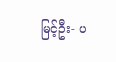မြင့်ဦး- ပ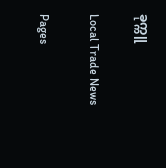ခုက္ကူ

Local Trade News

Pages